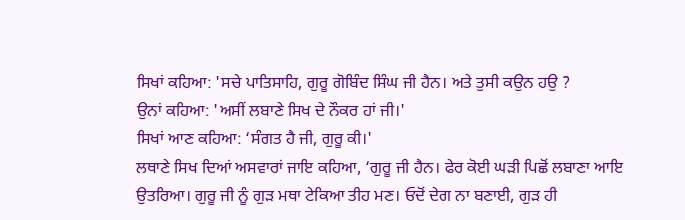ਸਿਖਾਂ ਕਹਿਆ: 'ਸਚੇ ਪਾਤਿਸਾਹਿ, ਗੁਰੂ ਗੋਬਿੰਦ ਸਿੰਘ ਜੀ ਹੈਨ। ਅਤੇ ਤੁਸੀ ਕਉਨ ਹਉ ?
ਉਨਾਂ ਕਹਿਆ: 'ਅਸੀਂ ਲਬਾਣੇ ਸਿਖ ਦੇ ਨੌਕਰ ਹਾਂ ਜੀ।'
ਸਿਖਾਂ ਆਣ ਕਹਿਆ: ‘ਸੰਗਤ ਹੈ ਜੀ, ਗੁਰੂ ਕੀ।'
ਲਥਾਣੇ ਸਿਖ ਦਿਆਂ ਅਸਵਾਰਾਂ ਜਾਇ ਕਹਿਆ, ‘ਗੁਰੂ ਜੀ ਹੈਨ। ਫੇਰ ਕੋਈ ਘੜੀ ਪਿਛੋਂ ਲਬਾਣਾ ਆਇ ਉਤਰਿਆ। ਗੁਰੂ ਜੀ ਨੂੰ ਗੁੜ ਮਥਾ ਟੇਕਿਆ ਤੀਹ ਮਣ। ਓਦੋਂ ਦੇਗ ਨਾ ਬਣਾਈ, ਗੁੜ ਹੀ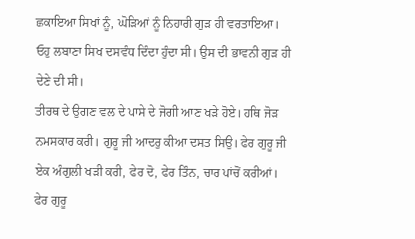ਛਕਾਇਆ ਸਿਖਾਂ ਨੂੰ, ਘੋੜਿਆਂ ਨੂੰ ਨਿਹਾਰੀ ਗੁੜ ਹੀ ਵਰਤਾਇਆ। ਓਹੁ ਲਬਾਣਾ ਸਿਖ ਦਸਵੰਧ ਦਿੰਦਾ ਹੁੰਦਾ ਸੀ। ਉਸ ਦੀ ਭਾਵਨੀ ਗੁੜ ਹੀ ਦੇਣੇ ਦੀ ਸੀ।
ਤੀਰਥ ਦੇ ਉਗਣ ਵਲ ਦੇ ਪਾਸੇ ਦੇ ਜੋਗੀ ਆਣ ਖੜੇ ਹੋਏ। ਹਥਿ ਜੋੜ ਨਮਸਕਾਰ ਕਰੀ। ਗੁਰੂ ਜੀ ਆਦਰੁ ਕੀਆ ਦਸਤ ਸਿਉ। ਫੇਰ ਗੁਰੂ ਜੀ ਏਕ ਅੰਗੁਲੀ ਖੜੀ ਕਰੀ, ਫੇਰ ਦੋ, ਫੇਰ ਤਿੰਨ, ਚਾਰ ਪਾਂਚੋਂ ਕਰੀਆਂ। ਫੇਰ ਗੁਰੂ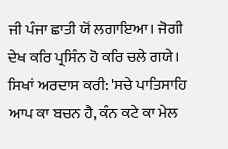ਜੀ ਪੰਜਾ ਛਾਤੀ ਯੋਂ ਲਗਾਇਆ। ਜੋਗੀ ਦੇਖ ਕਰਿ ਪ੍ਰਸਿੰਨ ਹੋ ਕਰਿ ਚਲੇ ਗਯੇ। ਸਿਖਾਂ ਅਰਦਾਸ ਕਰੀ: 'ਸਚੇ ਪਾਤਿਸਾਹਿ ਆਪ ਕਾ ਬਚਨ ਹੈ, ਕੰਨ ਕਟੇ ਕਾ ਮੇਲ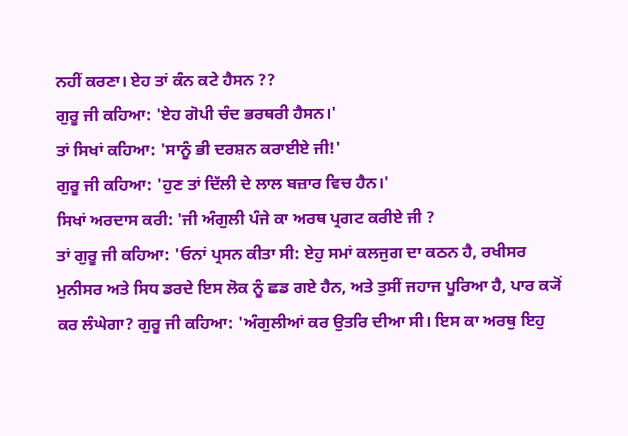ਨਹੀਂ ਕਰਣਾ। ਏਹ ਤਾਂ ਕੰਨ ਕਟੇ ਹੈਸਨ ??
ਗੁਰੂ ਜੀ ਕਹਿਆ: 'ਏਹ ਗੋਪੀ ਚੰਦ ਭਰਥਰੀ ਹੈਸਨ।'
ਤਾਂ ਸਿਖਾਂ ਕਹਿਆ: 'ਸਾਨੂੰ ਭੀ ਦਰਸ਼ਨ ਕਰਾਈਏ ਜੀ!'
ਗੁਰੂ ਜੀ ਕਹਿਆ: 'ਹੁਣ ਤਾਂ ਦਿੱਲੀ ਦੇ ਲਾਲ ਬਜ਼ਾਰ ਵਿਚ ਹੈਨ।'
ਸਿਖਾਂ ਅਰਦਾਸ ਕਰੀ: 'ਜੀ ਅੰਗੁਲੀ ਪੰਜੇ ਕਾ ਅਰਥ ਪ੍ਰਗਟ ਕਰੀਏ ਜੀ ?
ਤਾਂ ਗੁਰੂ ਜੀ ਕਹਿਆ: 'ਓਨਾਂ ਪ੍ਰਸਨ ਕੀਤਾ ਸੀ: ਏਹੁ ਸਮਾਂ ਕਲਜੁਗ ਦਾ ਕਠਨ ਹੈ, ਰਖੀਸਰ ਮੁਨੀਸਰ ਅਤੇ ਸਿਧ ਡਰਦੇ ਇਸ ਲੋਕ ਨੂੰ ਛਡ ਗਏ ਹੈਨ, ਅਤੇ ਤੁਸੀਂ ਜਹਾਜ ਪੂਰਿਆ ਹੈ, ਪਾਰ ਕ੍ਯੋਂ ਕਰ ਲੰਘੇਗਾ? ਗੁਰੂ ਜੀ ਕਹਿਆ: 'ਅੰਗੁਲੀਆਂ ਕਰ ਉਤਰਿ ਦੀਆ ਸੀ। ਇਸ ਕਾ ਅਰਥੁ ਇਹੁ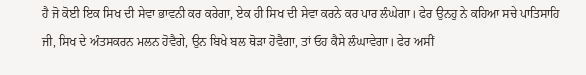ਹੈ ਜੋ ਕੋਈ ਇਕ ਸਿਖ ਦੀ ਸੇਵਾ ਭਾਵਨੀ ਕਰ ਕਰੇਗਾ, ਏਕ ਹੀ ਸਿਖ ਦੀ ਸੇਵਾ ਕਰਨੇ ਕਰ ਪਾਰ ਲੰਘੇਗਾ। ਫੇਰ ਉਨਹੁ ਨੇ ਕਹਿਆ ਸਚੇ ਪਾਤਿਸਾਹਿ ਜੀ, ਸਿਖ ਦੇ ਅੰਤਸਕਰਨ ਮਲਨ ਹੋਵੈਗੇ, ਉਨ ਬਿਖੇ ਬਲ ਥੋੜਾ ਹੋਵੈਗਾ, ਤਾਂ ਓਹ ਕੈਸੇ ਲੰਘਾਵੇਗਾ। ਫੇਰ ਅਸੀਂ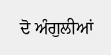ਦੋ ਅੰਗੁਲੀਆਂ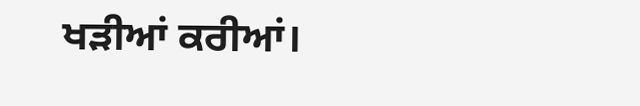ਖੜੀਆਂ ਕਰੀਆਂ।